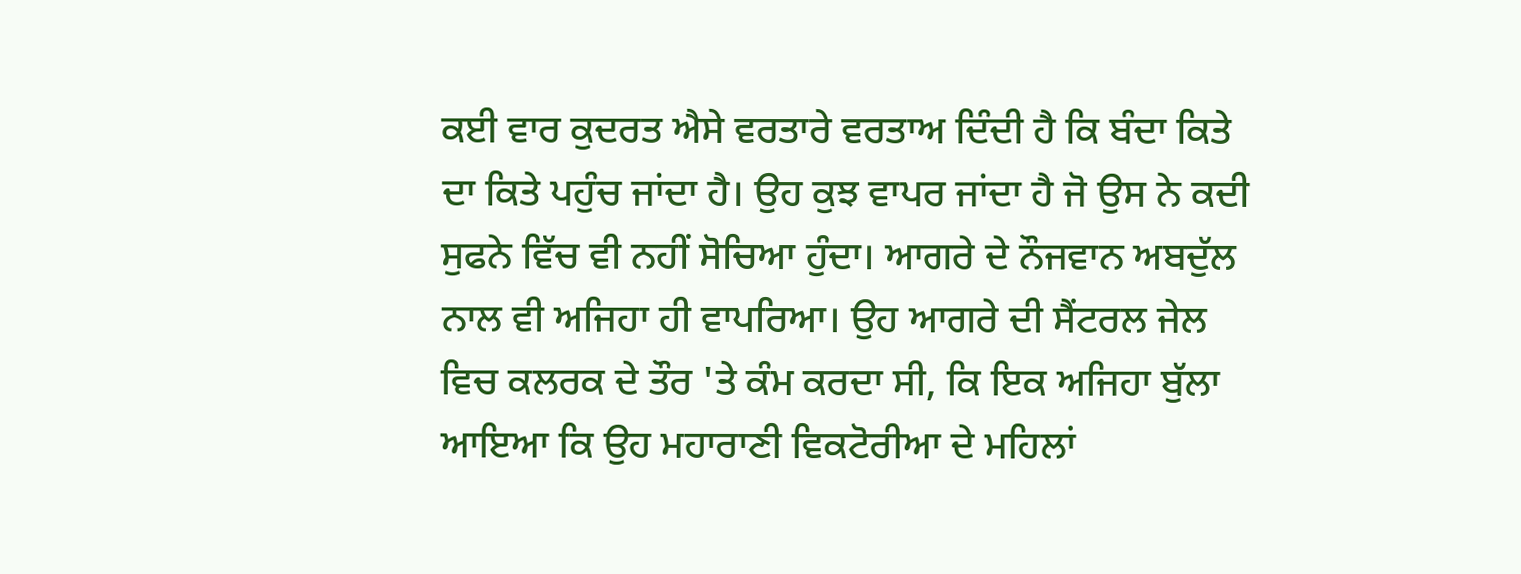ਕਈ ਵਾਰ ਕੁਦਰਤ ਐਸੇ ਵਰਤਾਰੇ ਵਰਤਾਅ ਦਿੰਦੀ ਹੈ ਕਿ ਬੰਦਾ ਕਿਤੇ ਦਾ ਕਿਤੇ ਪਹੁੰਚ ਜਾਂਦਾ ਹੈ। ਉਹ ਕੁਝ ਵਾਪਰ ਜਾਂਦਾ ਹੈ ਜੋ ਉਸ ਨੇ ਕਦੀ ਸੁਫਨੇ ਵਿੱਚ ਵੀ ਨਹੀਂ ਸੋਚਿਆ ਹੁੰਦਾ। ਆਗਰੇ ਦੇ ਨੌਜਵਾਨ ਅਬਦੁੱਲ ਨਾਲ ਵੀ ਅਜਿਹਾ ਹੀ ਵਾਪਰਿਆ। ਉਹ ਆਗਰੇ ਦੀ ਸੈਂਟਰਲ ਜੇਲ ਵਿਚ ਕਲਰਕ ਦੇ ਤੌਰ 'ਤੇ ਕੰਮ ਕਰਦਾ ਸੀ, ਕਿ ਇਕ ਅਜਿਹਾ ਬੁੱਲਾ ਆਇਆ ਕਿ ਉਹ ਮਹਾਰਾਣੀ ਵਿਕਟੋਰੀਆ ਦੇ ਮਹਿਲਾਂ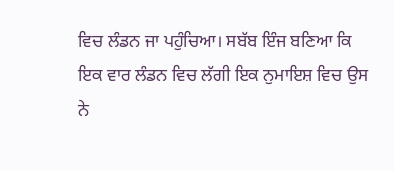ਵਿਚ ਲੰਡਨ ਜਾ ਪਹੁੰਚਿਆ। ਸਬੱਬ ਇੰਜ ਬਣਿਆ ਕਿ ਇਕ ਵਾਰ ਲੰਡਨ ਵਿਚ ਲੱਗੀ ਇਕ ਨੁਮਾਇਸ਼ ਵਿਚ ਉਸ ਨੇ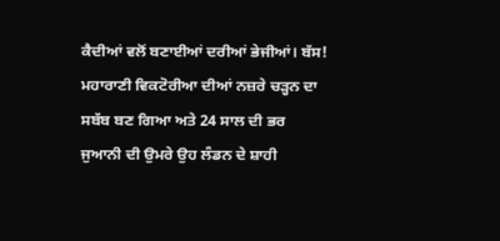ਕੈਦੀਆਂ ਵਲੋਂ ਬਣਾਈਆਂ ਦਰੀਆਂ ਭੇਜੀਆਂ। ਬੱਸ! ਮਹਾਰਾਣੀ ਵਿਕਟੋਰੀਆ ਦੀਆਂ ਨਜ਼ਰੇ ਚੜ੍ਹਨ ਦਾ ਸਬੱਬ ਬਣ ਗਿਆ ਅਤੇ 24 ਸਾਲ ਦੀ ਭਰ ਜੁਆਨੀ ਦੀ ਉਮਰੇ ਉਹ ਲੰਡਨ ਦੇ ਸ਼ਾਹੀ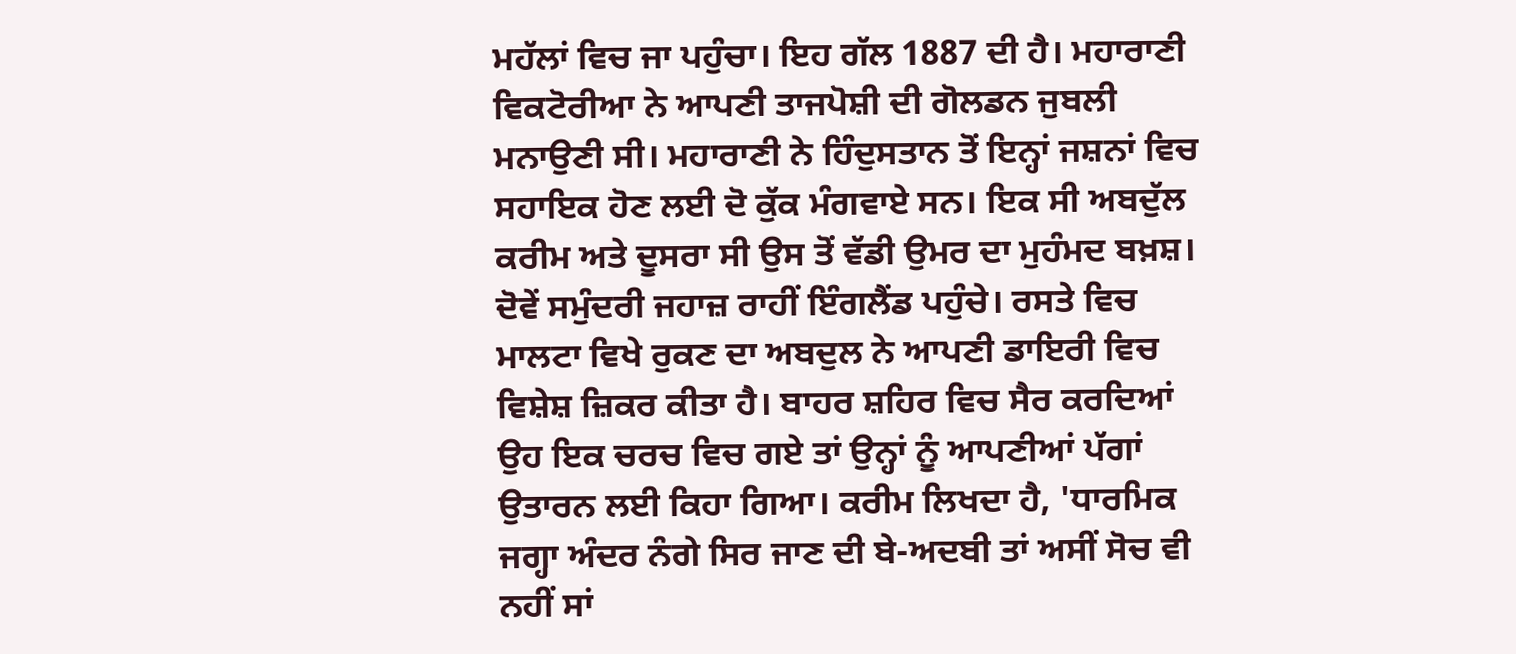ਮਹੱਲਾਂ ਵਿਚ ਜਾ ਪਹੁੰਚਾ। ਇਹ ਗੱਲ 1887 ਦੀ ਹੈ। ਮਹਾਰਾਣੀ ਵਿਕਟੋਰੀਆ ਨੇ ਆਪਣੀ ਤਾਜਪੋਸ਼ੀ ਦੀ ਗੋਲਡਨ ਜੁਬਲੀ ਮਨਾਉਣੀ ਸੀ। ਮਹਾਰਾਣੀ ਨੇ ਹਿੰਦੁਸਤਾਨ ਤੋਂ ਇਨ੍ਹਾਂ ਜਸ਼ਨਾਂ ਵਿਚ ਸਹਾਇਕ ਹੋਣ ਲਈ ਦੋ ਕੁੱਕ ਮੰਗਵਾਏ ਸਨ। ਇਕ ਸੀ ਅਬਦੁੱਲ ਕਰੀਮ ਅਤੇ ਦੂਸਰਾ ਸੀ ਉਸ ਤੋਂ ਵੱਡੀ ਉਮਰ ਦਾ ਮੁਹੰਮਦ ਬਖ਼ਸ਼। ਦੋਵੇਂ ਸਮੁੰਦਰੀ ਜਹਾਜ਼ ਰਾਹੀਂ ਇੰਗਲੈਂਡ ਪਹੁੰਚੇ। ਰਸਤੇ ਵਿਚ ਮਾਲਟਾ ਵਿਖੇ ਰੁਕਣ ਦਾ ਅਬਦੁਲ ਨੇ ਆਪਣੀ ਡਾਇਰੀ ਵਿਚ ਵਿਸ਼ੇਸ਼ ਜ਼ਿਕਰ ਕੀਤਾ ਹੈ। ਬਾਹਰ ਸ਼ਹਿਰ ਵਿਚ ਸੈਰ ਕਰਦਿਆਂ ਉਹ ਇਕ ਚਰਚ ਵਿਚ ਗਏ ਤਾਂ ਉਨ੍ਹਾਂ ਨੂੰ ਆਪਣੀਆਂ ਪੱਗਾਂ ਉਤਾਰਨ ਲਈ ਕਿਹਾ ਗਿਆ। ਕਰੀਮ ਲਿਖਦਾ ਹੈ, 'ਧਾਰਮਿਕ ਜਗ੍ਹਾ ਅੰਦਰ ਨੰਗੇ ਸਿਰ ਜਾਣ ਦੀ ਬੇ-ਅਦਬੀ ਤਾਂ ਅਸੀਂ ਸੋਚ ਵੀ ਨਹੀਂ ਸਾਂ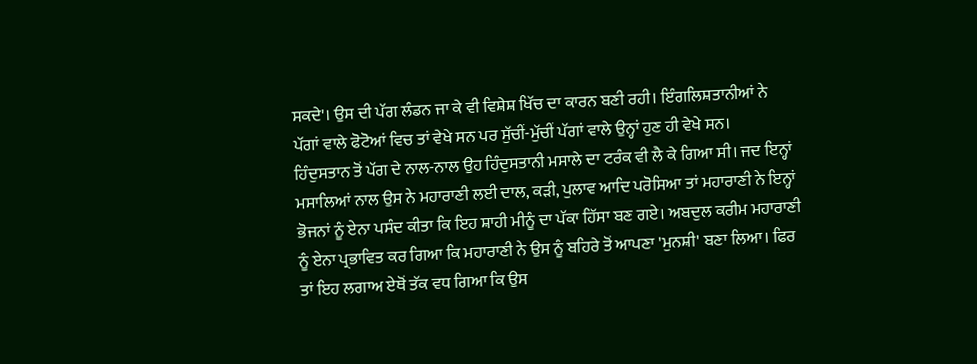ਸਕਦੇ'। ਉਸ ਦੀ ਪੱਗ ਲੰਡਨ ਜਾ ਕੇ ਵੀ ਵਿਸ਼ੇਸ਼ ਖਿੱਚ ਦਾ ਕਾਰਨ ਬਣੀ ਰਹੀ। ਇੰਗਲਿਸ਼ਤਾਨੀਆਂ ਨੇ ਪੱਗਾਂ ਵਾਲੇ ਫੋਟੋਆਂ ਵਿਚ ਤਾਂ ਵੇਖੇ ਸਨ ਪਰ ਸੁੱਚੀਂ-ਮੁੱਚੀਂ ਪੱਗਾਂ ਵਾਲੇ ਉਨ੍ਹਾਂ ਹੁਣ ਹੀ ਵੇਖੇ ਸਨ।
ਹਿੰਦੁਸਤਾਨ ਤੋਂ ਪੱਗ ਦੇ ਨਾਲ-ਨਾਲ ਉਹ ਹਿੰਦੁਸਤਾਨੀ ਮਸਾਲੇ ਦਾ ਟਰੰਕ ਵੀ ਲੈ ਕੇ ਗਿਆ ਸੀ। ਜਦ ਇਨ੍ਹਾਂ ਮਸਾਲਿਆਂ ਨਾਲ ਉਸ ਨੇ ਮਹਾਰਾਣੀ ਲਈ ਦਾਲ, ਕੜੀ, ਪੁਲਾਵ ਆਦਿ ਪਰੋਸਿਆ ਤਾਂ ਮਹਾਰਾਣੀ ਨੇ ਇਨ੍ਹਾਂ ਭੋਜਨਾਂ ਨੂੰ ਏਨਾ ਪਸੰਦ ਕੀਤਾ ਕਿ ਇਹ ਸ਼ਾਹੀ ਮੀਨੂੰ ਦਾ ਪੱਕਾ ਹਿੱਸਾ ਬਣ ਗਏ। ਅਬਦੁਲ ਕਰੀਮ ਮਹਾਰਾਣੀ ਨੂੰ ਏਨਾ ਪ੍ਰਭਾਵਿਤ ਕਰ ਗਿਆ ਕਿ ਮਹਾਰਾਣੀ ਨੇ ਉਸ ਨੂੰ ਬਹਿਰੇ ਤੋਂ ਆਪਣਾ 'ਮੁਨਸ਼ੀ' ਬਣਾ ਲਿਆ। ਫਿਰ ਤਾਂ ਇਹ ਲਗਾਅ ਏਥੋਂ ਤੱਕ ਵਧ ਗਿਆ ਕਿ ਉਸ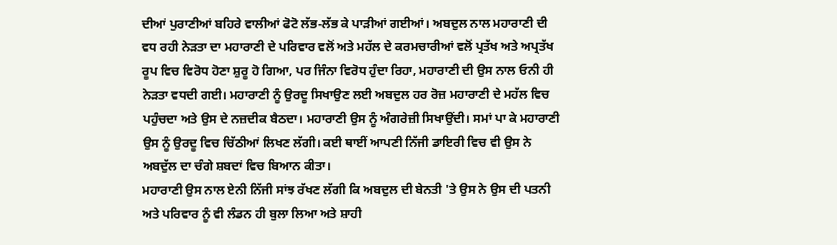ਦੀਆਂ ਪੁਰਾਣੀਆਂ ਬਹਿਰੇ ਵਾਲੀਆਂ ਫੋਟੋ ਲੱਭ-ਲੱਭ ਕੇ ਪਾੜੀਆਂ ਗਈਆਂ। ਅਬਦੁਲ ਨਾਲ ਮਹਾਰਾਣੀ ਦੀ ਵਧ ਰਹੀ ਨੇੜਤਾ ਦਾ ਮਹਾਰਾਣੀ ਦੇ ਪਰਿਵਾਰ ਵਲੋਂ ਅਤੇ ਮਹੱਲ ਦੇ ਕਰਮਚਾਰੀਆਂ ਵਲੋਂ ਪ੍ਰਤੱਖ ਅਤੇ ਅਪ੍ਰਤੱਖ ਰੂਪ ਵਿਚ ਵਿਰੋਧ ਹੋਣਾ ਸ਼ੁਰੂ ਹੋ ਗਿਆ, ਪਰ ਜਿੰਨਾ ਵਿਰੋਧ ਹੁੰਦਾ ਰਿਹਾ, ਮਹਾਰਾਣੀ ਦੀ ਉਸ ਨਾਲ ਓਨੀ ਹੀ ਨੇੜਤਾ ਵਧਦੀ ਗਈ। ਮਹਾਰਾਣੀ ਨੂੰ ਉਰਦੂ ਸਿਖਾਉਣ ਲਈ ਅਬਦੁਲ ਹਰ ਰੋਜ਼ ਮਹਾਰਾਣੀ ਦੇ ਮਹੱਲ ਵਿਚ ਪਹੁੰਚਦਾ ਅਤੇ ਉਸ ਦੇ ਨਜ਼ਦੀਕ ਬੈਠਦਾ। ਮਹਾਰਾਣੀ ਉਸ ਨੂੰ ਅੰਗਰੇਜ਼ੀ ਸਿਖਾਉਂਦੀ। ਸਮਾਂ ਪਾ ਕੇ ਮਹਾਰਾਣੀ ਉਸ ਨੂੰ ਉਰਦੂ ਵਿਚ ਚਿੱਠੀਆਂ ਲਿਖਣ ਲੱਗੀ। ਕਈ ਥਾਈਂ ਆਪਣੀ ਨਿੱਜੀ ਡਾਇਰੀ ਵਿਚ ਵੀ ਉਸ ਨੇ ਅਬਦੁੱਲ ਦਾ ਚੰਗੇ ਸ਼ਬਦਾਂ ਵਿਚ ਬਿਆਨ ਕੀਤਾ।
ਮਹਾਰਾਣੀ ਉਸ ਨਾਲ ਏਨੀ ਨਿੱਜੀ ਸਾਂਝ ਰੱਖਣ ਲੱਗੀ ਕਿ ਅਬਦੁਲ ਦੀ ਬੇਨਤੀ 'ਤੇ ਉਸ ਨੇ ਉਸ ਦੀ ਪਤਨੀ ਅਤੇ ਪਰਿਵਾਰ ਨੂੰ ਵੀ ਲੰਡਨ ਹੀ ਬੁਲਾ ਲਿਆ ਅਤੇ ਸ਼ਾਹੀ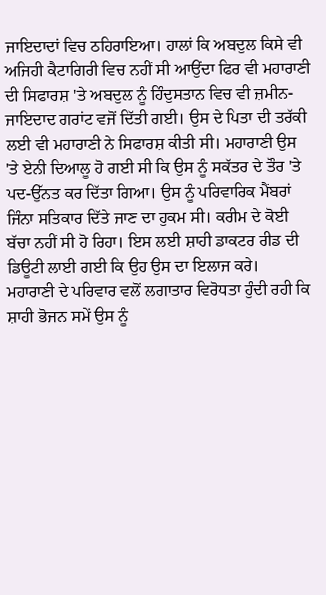ਜਾਇਦਾਦਾਂ ਵਿਚ ਠਹਿਰਾਇਆ। ਹਾਲਾਂ ਕਿ ਅਬਦੁਲ ਕਿਸੇ ਵੀ ਅਜਿਹੀ ਕੈਟਾਗਿਰੀ ਵਿਚ ਨਹੀਂ ਸੀ ਆਉਂਦਾ ਫਿਰ ਵੀ ਮਹਾਰਾਣੀ ਦੀ ਸਿਫਾਰਸ਼ 'ਤੇ ਅਬਦੁਲ ਨੂੰ ਹਿੰਦੁਸਤਾਨ ਵਿਚ ਵੀ ਜ਼ਮੀਨ-ਜਾਇਦਾਦ ਗਰਾਂਟ ਵਜੋਂ ਦਿੱਤੀ ਗਈ। ਉਸ ਦੇ ਪਿਤਾ ਦੀ ਤਰੱਕੀ ਲਈ ਵੀ ਮਹਾਰਾਣੀ ਨੇ ਸਿਫਾਰਸ਼ ਕੀਤੀ ਸੀ। ਮਹਾਰਾਣੀ ਉਸ 'ਤੇ ਏਨੀ ਦਿਆਲੂ ਹੋ ਗਈ ਸੀ ਕਿ ਉਸ ਨੂੰ ਸਕੱਤਰ ਦੇ ਤੌਰ 'ਤੇ ਪਦ-ਉੱਨਤ ਕਰ ਦਿੱਤਾ ਗਿਆ। ਉਸ ਨੂੰ ਪਰਿਵਾਰਿਕ ਮੈਂਬਰਾਂ ਜਿੰਨਾ ਸਤਿਕਾਰ ਦਿੱਤੇ ਜਾਣ ਦਾ ਹੁਕਮ ਸੀ। ਕਰੀਮ ਦੇ ਕੋਈ ਬੱਚਾ ਨਹੀਂ ਸੀ ਹੋ ਰਿਹਾ। ਇਸ ਲਈ ਸ਼ਾਹੀ ਡਾਕਟਰ ਰੀਡ ਦੀ ਡਿਊਟੀ ਲਾਈ ਗਈ ਕਿ ਉਹ ਉਸ ਦਾ ਇਲਾਜ ਕਰੇ।
ਮਹਾਰਾਣੀ ਦੇ ਪਰਿਵਾਰ ਵਲੋਂ ਲਗਾਤਾਰ ਵਿਰੋਧਤਾ ਹੁੰਦੀ ਰਹੀ ਕਿ ਸ਼ਾਹੀ ਭੋਜਨ ਸਮੇਂ ਉਸ ਨੂੰ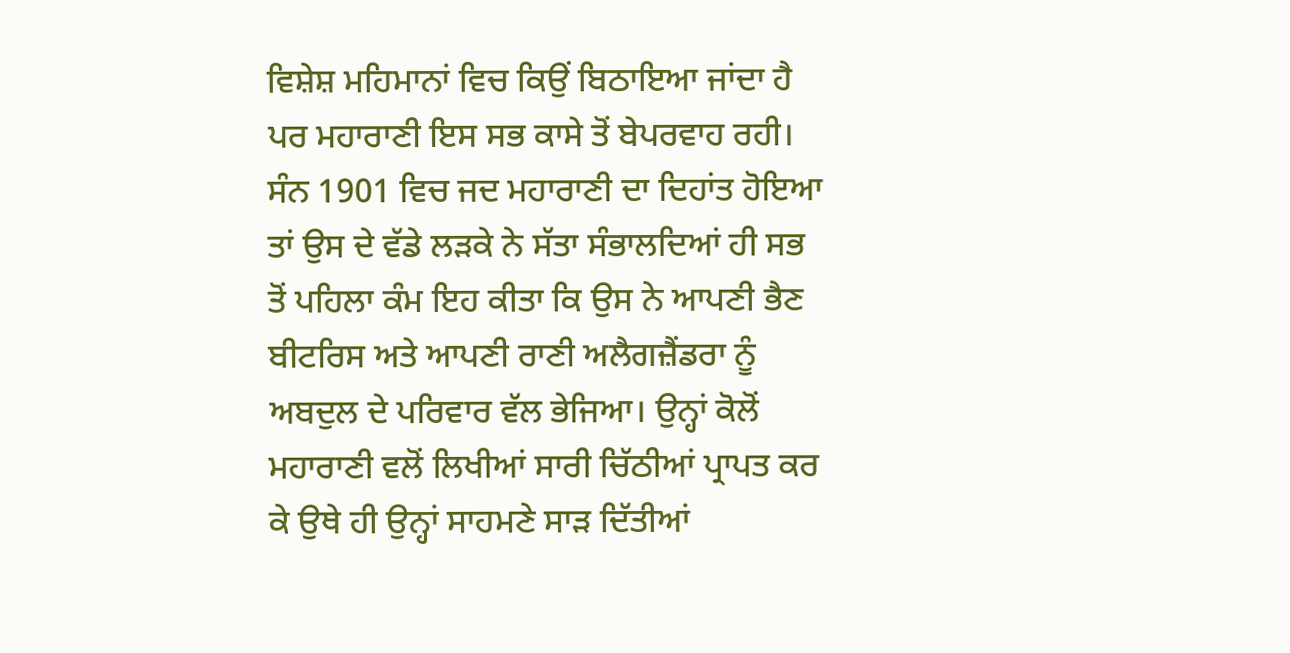ਵਿਸ਼ੇਸ਼ ਮਹਿਮਾਨਾਂ ਵਿਚ ਕਿਉਂ ਬਿਠਾਇਆ ਜਾਂਦਾ ਹੈ ਪਰ ਮਹਾਰਾਣੀ ਇਸ ਸਭ ਕਾਸੇ ਤੋਂ ਬੇਪਰਵਾਹ ਰਹੀ। ਸੰਨ 1901 ਵਿਚ ਜਦ ਮਹਾਰਾਣੀ ਦਾ ਦਿਹਾਂਤ ਹੋਇਆ ਤਾਂ ਉਸ ਦੇ ਵੱਡੇ ਲੜਕੇ ਨੇ ਸੱਤਾ ਸੰਭਾਲਦਿਆਂ ਹੀ ਸਭ ਤੋਂ ਪਹਿਲਾ ਕੰਮ ਇਹ ਕੀਤਾ ਕਿ ਉਸ ਨੇ ਆਪਣੀ ਭੈਣ ਬੀਟਰਿਸ ਅਤੇ ਆਪਣੀ ਰਾਣੀ ਅਲੈਗਜ਼ੈਂਡਰਾ ਨੂੰ ਅਬਦੁਲ ਦੇ ਪਰਿਵਾਰ ਵੱਲ ਭੇਜਿਆ। ਉਨ੍ਹਾਂ ਕੋਲੋਂ ਮਹਾਰਾਣੀ ਵਲੋਂ ਲਿਖੀਆਂ ਸਾਰੀ ਚਿੱਠੀਆਂ ਪ੍ਰਾਪਤ ਕਰ ਕੇ ਉਥੇ ਹੀ ਉਨ੍ਹਾਂ ਸਾਹਮਣੇ ਸਾੜ ਦਿੱਤੀਆਂ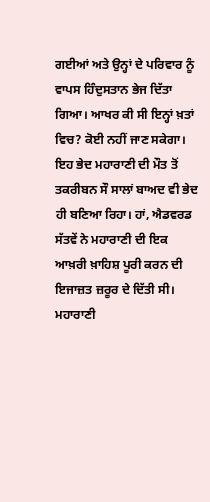ਗਈਆਂ ਅਤੇ ਉਨ੍ਹਾਂ ਦੇ ਪਰਿਵਾਰ ਨੂੰ ਵਾਪਸ ਹਿੰਦੁਸਤਾਨ ਭੇਜ ਦਿੱਤਾ ਗਿਆ। ਆਖਰ ਕੀ ਸੀ ਇਨ੍ਹਾਂ ਖ਼ਤਾਂ ਵਿਚ? ਕੋਈ ਨਹੀਂ ਜਾਣ ਸਕੇਗਾ। ਇਹ ਭੇਦ ਮਹਾਰਾਣੀ ਦੀ ਮੌਤ ਤੋਂ ਤਕਰੀਬਨ ਸੌ ਸਾਲਾਂ ਬਾਅਦ ਵੀ ਭੇਦ ਹੀ ਬਣਿਆ ਰਿਹਾ। ਹਾਂ, ਐਡਵਰਡ ਸੱਤਵੇਂ ਨੇ ਮਹਾਰਾਣੀ ਦੀ ਇਕ ਆਖ਼ਰੀ ਖ਼ਾਹਿਸ਼ ਪੂਰੀ ਕਰਨ ਦੀ ਇਜਾਜ਼ਤ ਜ਼ਰੂਰ ਦੇ ਦਿੱਤੀ ਸੀ। ਮਹਾਰਾਣੀ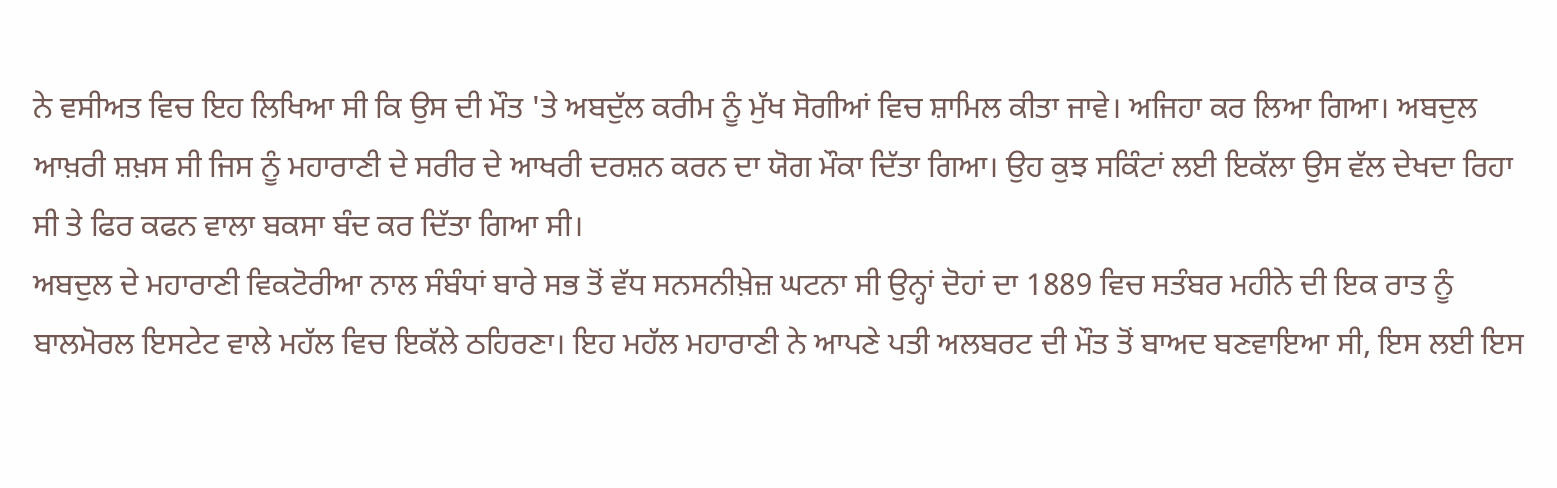ਨੇ ਵਸੀਅਤ ਵਿਚ ਇਹ ਲਿਖਿਆ ਸੀ ਕਿ ਉਸ ਦੀ ਮੌਤ 'ਤੇ ਅਬਦੁੱਲ ਕਰੀਮ ਨੂੰ ਮੁੱਖ ਸੋਗੀਆਂ ਵਿਚ ਸ਼ਾਮਿਲ ਕੀਤਾ ਜਾਵੇ। ਅਜਿਹਾ ਕਰ ਲਿਆ ਗਿਆ। ਅਬਦੁਲ ਆਖ਼ਰੀ ਸ਼ਖ਼ਸ ਸੀ ਜਿਸ ਨੂੰ ਮਹਾਰਾਣੀ ਦੇ ਸਰੀਰ ਦੇ ਆਖਰੀ ਦਰਸ਼ਨ ਕਰਨ ਦਾ ਯੋਗ ਮੌਕਾ ਦਿੱਤਾ ਗਿਆ। ਉਹ ਕੁਝ ਸਕਿੰਟਾਂ ਲਈ ਇਕੱਲਾ ਉਸ ਵੱਲ ਦੇਖਦਾ ਰਿਹਾ ਸੀ ਤੇ ਫਿਰ ਕਫਨ ਵਾਲਾ ਬਕਸਾ ਬੰਦ ਕਰ ਦਿੱਤਾ ਗਿਆ ਸੀ।
ਅਬਦੁਲ ਦੇ ਮਹਾਰਾਣੀ ਵਿਕਟੋਰੀਆ ਨਾਲ ਸੰਬੰਧਾਂ ਬਾਰੇ ਸਭ ਤੋਂ ਵੱਧ ਸਨਸਨੀਖ਼ੇਜ਼ ਘਟਨਾ ਸੀ ਉਨ੍ਹਾਂ ਦੋਹਾਂ ਦਾ 1889 ਵਿਚ ਸਤੰਬਰ ਮਹੀਨੇ ਦੀ ਇਕ ਰਾਤ ਨੂੰ ਬਾਲਮੋਰਲ ਇਸਟੇਟ ਵਾਲੇ ਮਹੱਲ ਵਿਚ ਇਕੱਲੇ ਠਹਿਰਣਾ। ਇਹ ਮਹੱਲ ਮਹਾਰਾਣੀ ਨੇ ਆਪਣੇ ਪਤੀ ਅਲਬਰਟ ਦੀ ਮੌਤ ਤੋਂ ਬਾਅਦ ਬਣਵਾਇਆ ਸੀ, ਇਸ ਲਈ ਇਸ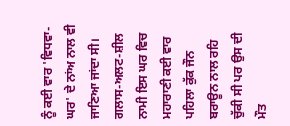ਨੂੰ ਕਈ ਵਾਰ 'ਵਿਧਵਾ-ਘਰ' ਦੇ ਨਾਂਅ ਨਾਲ ਵੀ ਜਾਣਿਆ ਜਾਂਦਾ ਸੀ। ਗਲਾਸ-ਅਲਟ-ਸ਼ੀਲ ਨਾਮੀ ਇਸ ਘਰ ਵਿਚ ਮਹਾਰਾਣੀ ਕਈ ਵਾਰ ਪਹਿਲਾ ਕੁੱਕ ਜੌਨ ਬਰਾਊਨ ਨਾਲ ਰਹਿ ਚੁੱਕੀ ਸੀ ਪਰ ਉਸ ਦੀ ਮੌਤ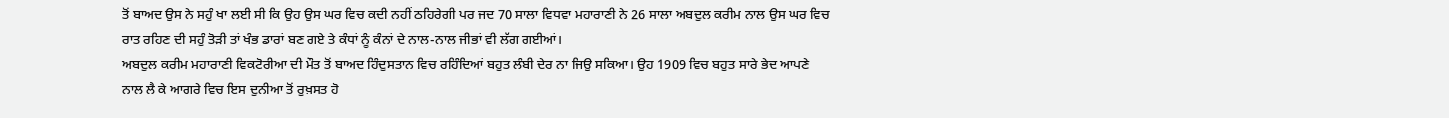ਤੋਂ ਬਾਅਦ ਉਸ ਨੇ ਸਹੁੰ ਖਾ ਲਈ ਸੀ ਕਿ ਉਹ ਉਸ ਘਰ ਵਿਚ ਕਦੀ ਨਹੀਂ ਠਹਿਰੇਗੀ ਪਰ ਜਦ 70 ਸਾਲਾ ਵਿਧਵਾ ਮਹਾਰਾਣੀ ਨੇ 26 ਸਾਲਾ ਅਬਦੁਲ ਕਰੀਮ ਨਾਲ ਉਸ ਘਰ ਵਿਚ ਰਾਤ ਰਹਿਣ ਦੀ ਸਹੁੰ ਤੋੜੀ ਤਾਂ ਖੰਭ ਡਾਰਾਂ ਬਣ ਗਏ ਤੇ ਕੰਧਾਂ ਨੂੰ ਕੰਨਾਂ ਦੇ ਨਾਲ-ਨਾਲ ਜੀਭਾਂ ਵੀ ਲੱਗ ਗਈਆਂ।
ਅਬਦੁਲ ਕਰੀਮ ਮਹਾਰਾਣੀ ਵਿਕਟੋਰੀਆ ਦੀ ਮੌਤ ਤੋਂ ਬਾਅਦ ਹਿੰਦੁਸਤਾਨ ਵਿਚ ਰਹਿੰਦਿਆਂ ਬਹੁਤ ਲੰਬੀ ਦੇਰ ਨਾ ਜਿਉ ਸਕਿਆ। ਉਹ 1909 ਵਿਚ ਬਹੁਤ ਸਾਰੇ ਭੇਦ ਆਪਣੇ ਨਾਲ ਲੈ ਕੇ ਆਗਰੇ ਵਿਚ ਇਸ ਦੁਨੀਆ ਤੋਂ ਰੁਖ਼ਸਤ ਹੋ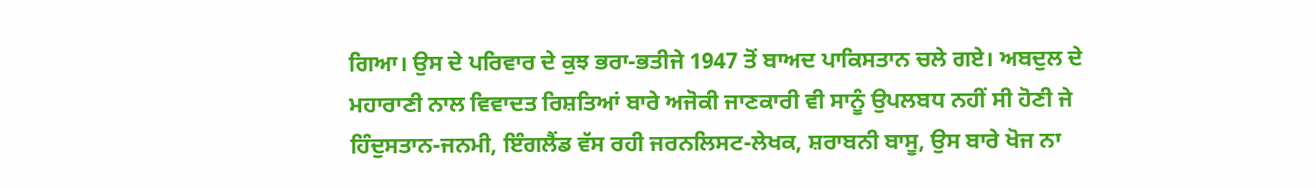ਗਿਆ। ਉਸ ਦੇ ਪਰਿਵਾਰ ਦੇ ਕੁਝ ਭਰਾ-ਭਤੀਜੇ 1947 ਤੋਂ ਬਾਅਦ ਪਾਕਿਸਤਾਨ ਚਲੇ ਗਏ। ਅਬਦੁਲ ਦੇ ਮਹਾਰਾਣੀ ਨਾਲ ਵਿਵਾਦਤ ਰਿਸ਼ਤਿਆਂ ਬਾਰੇ ਅਜੋਕੀ ਜਾਣਕਾਰੀ ਵੀ ਸਾਨੂੰ ਉਪਲਬਧ ਨਹੀਂ ਸੀ ਹੋਣੀ ਜੇ ਹਿੰਦੁਸਤਾਨ-ਜਨਮੀ, ਇੰਗਲੈਂਡ ਵੱਸ ਰਹੀ ਜਰਨਲਿਸਟ-ਲੇਖਕ, ਸ਼ਰਾਬਨੀ ਬਾਸੂ, ਉਸ ਬਾਰੇ ਖੋਜ ਨਾ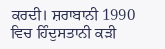ਕਰਦੀ। ਸ਼ਰਾਬਾਨੀ 1990 ਵਿਚ ਹਿੰਦੁਸਤਾਨੀ ਕੜੀ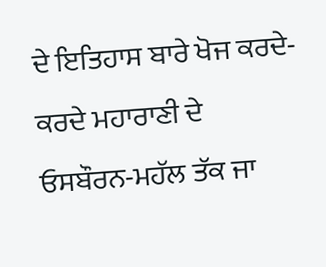ਦੇ ਇਤਿਹਾਸ ਬਾਰੇ ਖੋਜ ਕਰਦੇ-ਕਰਦੇ ਮਹਾਰਾਣੀ ਦੇ ਓਸਬੌਰਨ-ਮਹੱਲ ਤੱਕ ਜਾ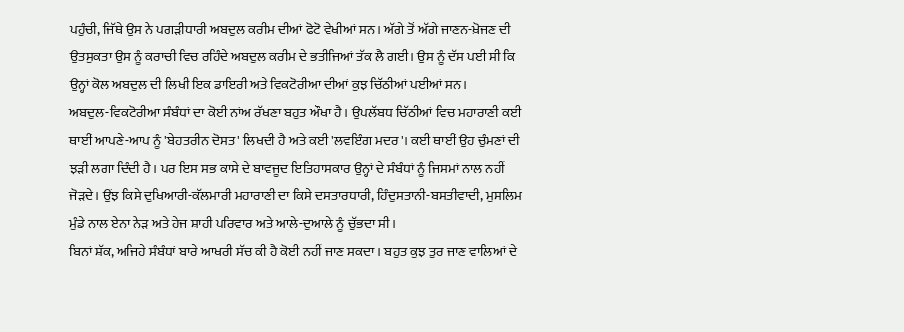ਪਹੁੰਚੀ, ਜਿੱਥੇ ਉਸ ਨੇ ਪਗੜੀਧਾਰੀ ਅਬਦੁਲ ਕਰੀਮ ਦੀਆਂ ਫੋਟੋ ਵੇਖੀਆਂ ਸਨ। ਅੱਗੇ ਤੋਂ ਅੱਗੇ ਜਾਣਨ-ਖ਼ੋਜਣ ਦੀ ਉਤਸੁਕਤਾ ਉਸ ਨੂੰ ਕਰਾਚੀ ਵਿਚ ਰਹਿੰਦੇ ਅਬਦੁਲ ਕਰੀਮ ਦੇ ਭਤੀਜਿਆਂ ਤੱਕ ਲੈ ਗਈ। ਉਸ ਨੂੰ ਦੱਸ ਪਈ ਸੀ ਕਿ ਉਨ੍ਹਾਂ ਕੋਲ ਅਬਦੁਲ ਦੀ ਲਿਖੀ ਇਕ ਡਾਇਰੀ ਅਤੇ ਵਿਕਟੋਰੀਆ ਦੀਆਂ ਕੁਝ ਚਿੱਠੀਆਂ ਪਈਆਂ ਸਨ।
ਅਬਦੁਲ-ਵਿਕਟੋਰੀਆ ਸੰਬੰਧਾਂ ਦਾ ਕੋਈ ਨਾਂਅ ਰੱਖਣਾ ਬਹੁਤ ਔਖਾ ਹੈ। ਉਪਲੱਬਧ ਚਿੱਠੀਆਂ ਵਿਚ ਮਹਾਰਾਣੀ ਕਈ ਥਾਈਂ ਆਪਣੇ-ਆਪ ਨੂੰ 'ਬੇਹਤਰੀਨ ਦੋਸਤ' ਲਿਖਦੀ ਹੈ ਅਤੇ ਕਈ 'ਲਵਇੰਗ ਮਦਰ'। ਕਈ ਥਾਈਂ ਉਹ ਚੁੰਮਣਾਂ ਦੀ ਝੜੀ ਲਗਾ ਦਿੰਦੀ ਹੈ। ਪਰ ਇਸ ਸਭ ਕਾਸੇ ਦੇ ਬਾਵਜੂਦ ਇਤਿਹਾਸਕਾਰ ਉਨ੍ਹਾਂ ਦੇ ਸੰਬੰਧਾਂ ਨੂੰ ਜਿਸਮਾਂ ਨਾਲ ਨਹੀਂ ਜੋੜਦੇ। ਉਂਝ ਕਿਸੇ ਦੁਖਿਆਰੀ-ਕੱਲਮਾਰੀ ਮਹਾਰਾਣੀ ਦਾ ਕਿਸੇ ਦਸਤਾਰਧਾਰੀ, ਹਿੰਦੁਸਤਾਨੀ-ਬਸਤੀਵਾਦੀ, ਮੁਸਲਿਮ ਮੁੰਡੇ ਨਾਲ ਏਨਾ ਨੇੜ ਅਤੇ ਹੇਜ ਸ਼ਾਹੀ ਪਰਿਵਾਰ ਅਤੇ ਆਲੇ-ਦੁਆਲੇ ਨੂੰ ਚੁੱਭਦਾ ਸੀ।
ਬਿਨਾਂ ਸ਼ੱਕ, ਅਜਿਹੇ ਸੰਬੰਧਾਂ ਬਾਰੇ ਆਖਰੀ ਸੱਚ ਕੀ ਹੈ ਕੋਈ ਨਹੀਂ ਜਾਣ ਸਕਦਾ। ਬਹੁਤ ਕੁਝ ਤੁਰ ਜਾਣ ਵਾਲਿਆਂ ਦੇ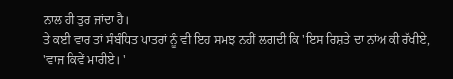ਨਾਲ ਹੀ ਤੁਰ ਜਾਂਦਾ ਹੈ।
ਤੇ ਕਈ ਵਾਰ ਤਾਂ ਸੰਬੰਧਿਤ ਪਾਤਰਾਂ ਨੂੰ ਵੀ ਇਹ ਸਮਝ ਨਹੀਂ ਲਗਦੀ ਕਿ 'ਇਸ ਰਿਸ਼ਤੇ ਦਾ ਨਾਂਅ ਕੀ ਰੱਖੀਏ, 'ਵਾਜ ਕਿਵੇਂ ਮਾਰੀਏ। '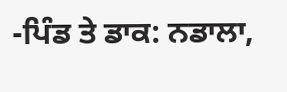-ਪਿੰਡ ਤੇ ਡਾਕ: ਨਡਾਲਾ,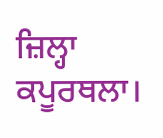ਜ਼ਿਲ੍ਹਾ ਕਪੂਰਥਲਾ।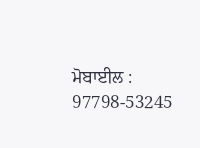ਮੋਬਾਈਲ : 97798-53245